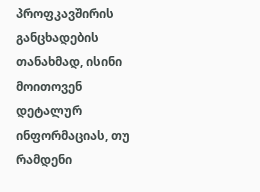პროფკავშირის განცხადების თანახმად, ისინი მოითოვენ დეტალურ ინფორმაციას, თუ რამდენი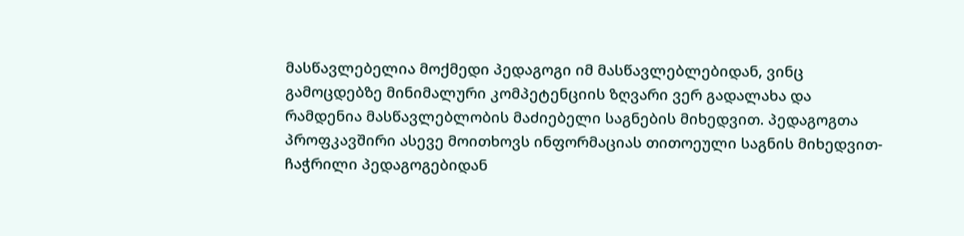მასწავლებელია მოქმედი პედაგოგი იმ მასწავლებლებიდან, ვინც გამოცდებზე მინიმალური კომპეტენციის ზღვარი ვერ გადალახა და რამდენია მასწავლებლობის მაძიებელი საგნების მიხედვით. პედაგოგთა პროფკავშირი ასევე მოითხოვს ინფორმაციას თითოეული საგნის მიხედვით- ჩაჭრილი პედაგოგებიდან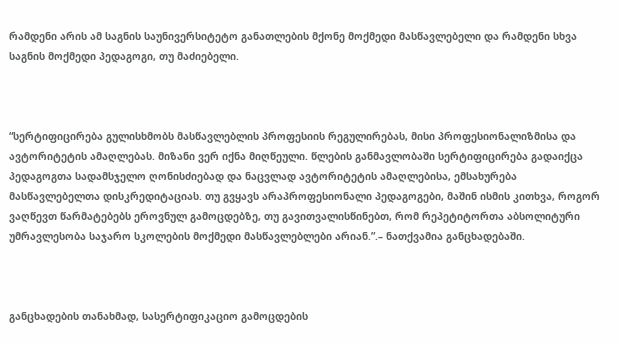რამდენი არის ამ საგნის საუნივერსიტეტო განათლების მქონე მოქმედი მასწავლებელი და რამდენი სხვა საგნის მოქმედი პედაგოგი, თუ მაძიებელი.



“სერტიფიცირება გულისხმობს მასწავლებლის პროფესიის რეგულირებას, მისი პროფესიონალიზმისა და ავტორიტეტის ამაღლებას. მიზანი ვერ იქნა მიღწეული. წლების განმავლობაში სერტიფიცირება გადაიქცა პედაგოგთა სადამსჯელო ღონისძიებად და ნაცვლად ავტორიტეტის ამაღლებისა, ემსახურება მასწავლებელთა დისკრედიტაციას. თუ გვყავს არაპროფესიონალი პედაგოგები, მაშინ ისმის კითხვა, როგორ ვაღწევთ წარმატებებს ეროვნულ გამოცდებზე, თუ გავითვალისწინებთ, რომ რეპეტიტორთა აბსოლიტური უმრავლესობა საჯარო სკოლების მოქმედი მასწავლებლები არიან.”.– ნათქვამია განცხადებაში.



განცხადების თანახმად, სასერტიფიკაციო გამოცდების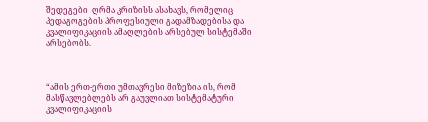შედეგები  ღრმა კრიზისს ასახავს, რომელიც  პედაგოგების პროფესიული გადამზადებისა და კვალიფიკაციის ამაღლების არსებულ სისტემაში არსებობს.



“ამის ერთ-ერთი უმთავრესი მიზეზია ის, რომ მასწავლებლებს არ გაუვლიათ სისტემატური კვალიფიკაციის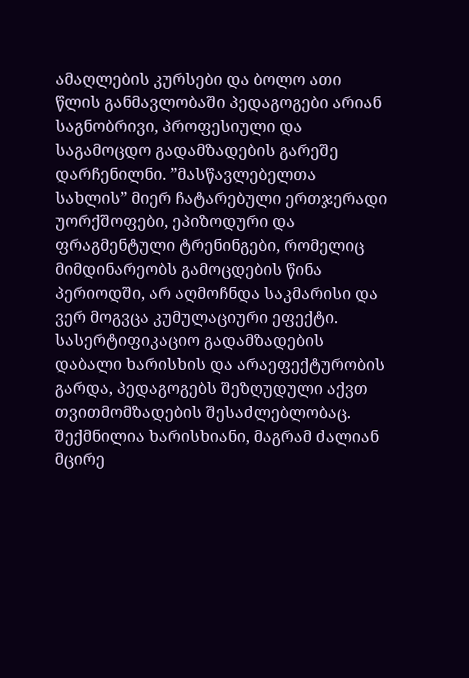ამაღლების კურსები და ბოლო ათი წლის განმავლობაში პედაგოგები არიან საგნობრივი, პროფესიული და საგამოცდო გადამზადების გარეშე დარჩენილნი. ”მასწავლებელთა სახლის” მიერ ჩატარებული ერთჯერადი უორქშოფები, ეპიზოდური და ფრაგმენტული ტრენინგები, რომელიც მიმდინარეობს გამოცდების წინა პერიოდში, არ აღმოჩნდა საკმარისი და ვერ მოგვცა კუმულაციური ეფექტი. სასერტიფიკაციო გადამზადების დაბალი ხარისხის და არაეფექტურობის გარდა, პედაგოგებს შეზღუდული აქვთ თვითმომზადების შესაძლებლობაც. შექმნილია ხარისხიანი, მაგრამ ძალიან მცირე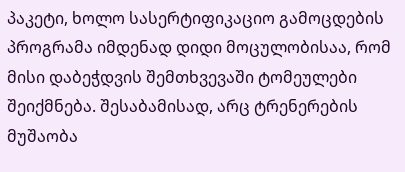პაკეტი, ხოლო სასერტიფიკაციო გამოცდების პროგრამა იმდენად დიდი მოცულობისაა, რომ მისი დაბეჭდვის შემთხვევაში ტომეულები შეიქმნება. შესაბამისად, არც ტრენერების მუშაობა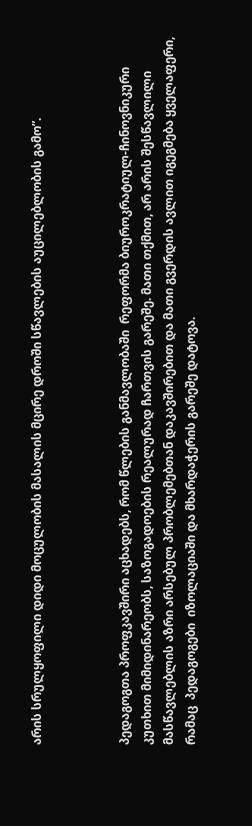არის სრულყოფილი დიდი მოცულობის მასალის მცირე დროში სწავლების აუცილებლობის გამო”.



პედაგოგთა პროფკავშირი აცხადებს, რომ წლების განმავლობაში  რეფორმა ბიუროკრატიულ-ჩინოვნიკური კუთხით მიმიდინარეობს, საზოგადოების რეალურად ჩართვის გარეშე. მათი თქმით, არ არის შესწავლილი მასწავლებლის აზრი არსებულ პრობლემებთან დაკავშირებით და მათი გვერდის ავლით იგეგმება ყველაფერი, რამაც  პედაგოგები  იზოლაციაში და მხარდაჭერის გარეშე დატოვა.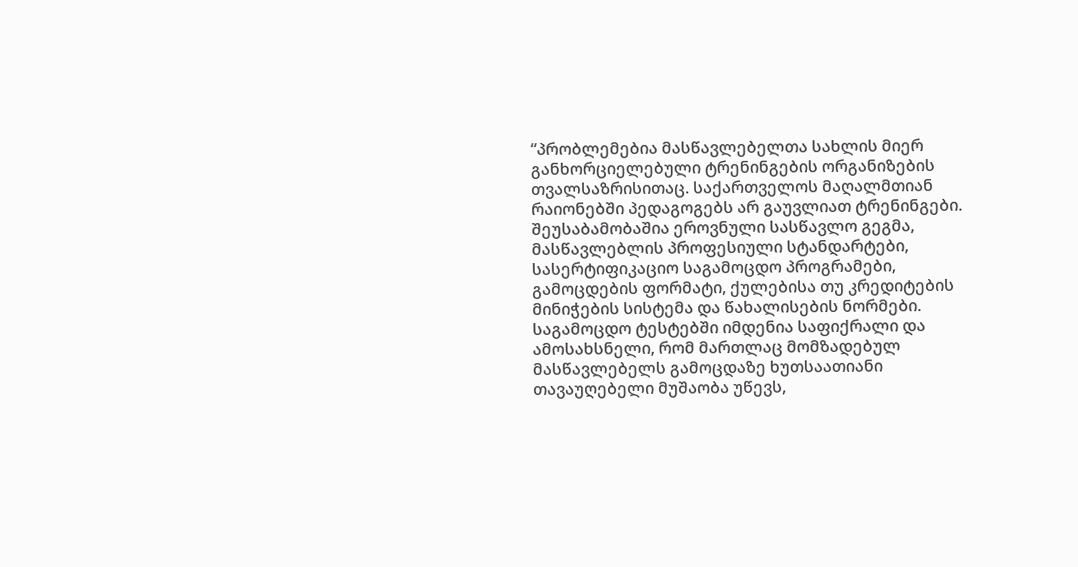“პრობლემებია მასწავლებელთა სახლის მიერ განხორციელებული ტრენინგების ორგანიზების თვალსაზრისითაც. საქართველოს მაღალმთიან რაიონებში პედაგოგებს არ გაუვლიათ ტრენინგები. შეუსაბამობაშია ეროვნული სასწავლო გეგმა, მასწავლებლის პროფესიული სტანდარტები, სასერტიფიკაციო საგამოცდო პროგრამები, გამოცდების ფორმატი, ქულებისა თუ კრედიტების მინიჭების სისტემა და წახალისების ნორმები. საგამოცდო ტესტებში იმდენია საფიქრალი და ამოსახსნელი, რომ მართლაც მომზადებულ მასწავლებელს გამოცდაზე ხუთსაათიანი თავაუღებელი მუშაობა უწევს,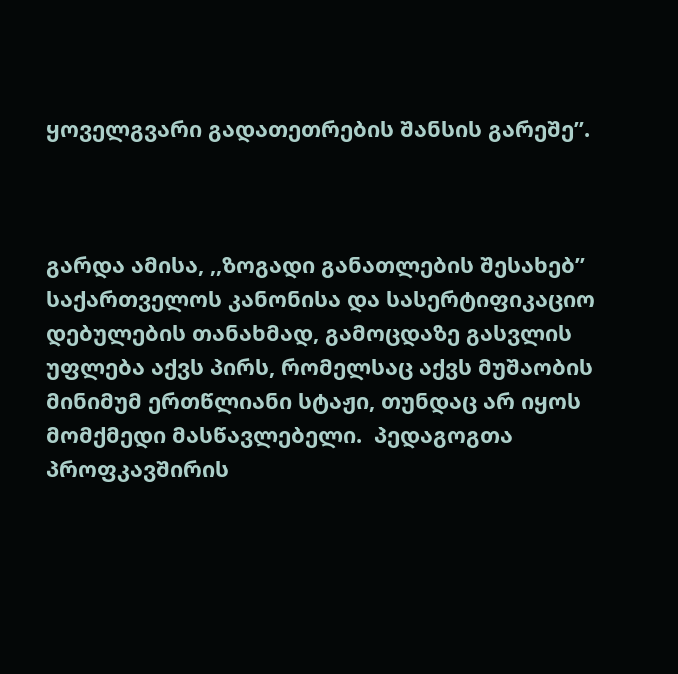ყოველგვარი გადათეთრების შანსის გარეშე”.



გარდა ამისა, ,,ზოგადი განათლების შესახებ” საქართველოს კანონისა და სასერტიფიკაციო დებულების თანახმად, გამოცდაზე გასვლის უფლება აქვს პირს, რომელსაც აქვს მუშაობის მინიმუმ ერთწლიანი სტაჟი, თუნდაც არ იყოს მომქმედი მასწავლებელი.  პედაგოგთა პროფკავშირის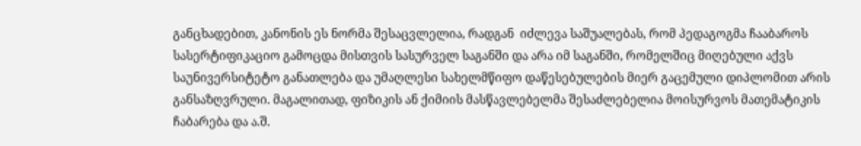განცხადებით, კანონის ეს ნორმა შესაცვლელია, რადგან  იძლევა საშუალებას, რომ პედაგოგმა ჩააბაროს სასერტიფიკაციო გამოცდა მისთვის სასურველ საგანში და არა იმ საგანში, რომელშიც მიღებული აქვს საუნივერსიტეტო განათლება და უმაღლესი სახელმწიფო დაწესებულების მიერ გაცემული დიპლომით არის განსაზღვრული. მაგალითად, ფიზიკის ან ქიმიის მასწავლებელმა შესაძლებელია მოისურვოს მათემატიკის ჩაბარება და ა.შ.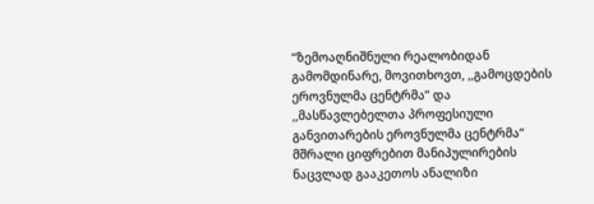“ზემოაღნიშნული რეალობიდან გამომდინარე, მოვითხოვთ, ,,გამოცდების ეროვნულმა ცენტრმა” და ,,მასწავლებელთა პროფესიული განვითარების ეროვნულმა ცენტრმა” მშრალი ციფრებით მანიპულირების ნაცვლად გააკეთოს ანალიზი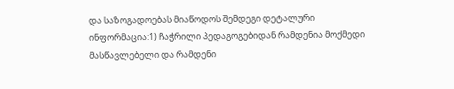და საზოგადოებას მიაწოდოს შემდეგი დეტალური ინფორმაცია:1) ჩაჭრილი პედაგოგებიდან რამდენია მოქმედი მასწავლებელი და რამდენი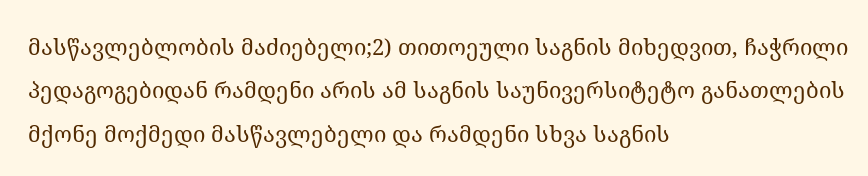მასწავლებლობის მაძიებელი;2) თითოეული საგნის მიხედვით, ჩაჭრილი პედაგოგებიდან რამდენი არის ამ საგნის საუნივერსიტეტო განათლების მქონე მოქმედი მასწავლებელი და რამდენი სხვა საგნის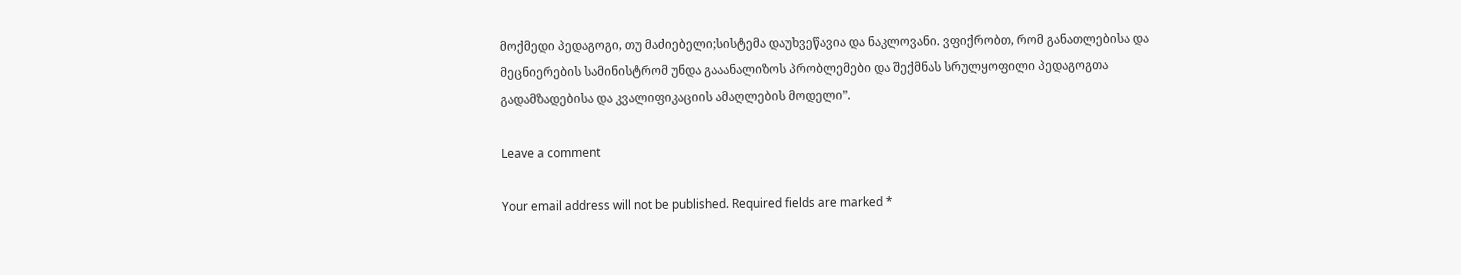მოქმედი პედაგოგი, თუ მაძიებელი;სისტემა დაუხვეწავია და ნაკლოვანი. ვფიქრობთ, რომ განათლებისა და მეცნიერების სამინისტრომ უნდა გააანალიზოს პრობლემები და შექმნას სრულყოფილი პედაგოგთა გადამზადებისა და კვალიფიკაციის ამაღლების მოდელი”.

Leave a comment

Your email address will not be published. Required fields are marked *